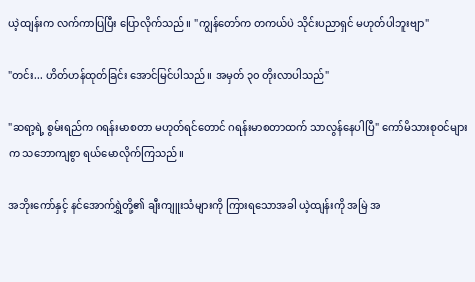ယဲ့ထျန်းက လက်ကာပြပြီး ပြောလိုက်သည်။ "ကျွန်တော်က တကယ်ပဲ သိုင်းပညာရှင် မဟုတ်ပါဘူးဗျာ"

"တင်း... ဟိတ်ဟန်ထုတ်ခြင်း အောင်မြင်ပါသည်။ အမှတ် ၃၀ တိုးလာပါသည်"

"ဆရာ့ရဲ့ စွမ်းရည်က ဂရန်းမာစတာ မဟုတ်ရင်တောင် ဂရန်းမာစတာထက် သာလွန်နေပါပြီ" ကော်မိသားစုဝင်များက သဘောကျစွာ ရယ်မောလိုက်ကြသည်။

အဘိုးကော်နှင့် နင်အောက်ရွှဲတို့၏ ချီးကျူးသံများကို ကြားရသောအခါ ယဲ့ထျန်းကို အမြဲ အ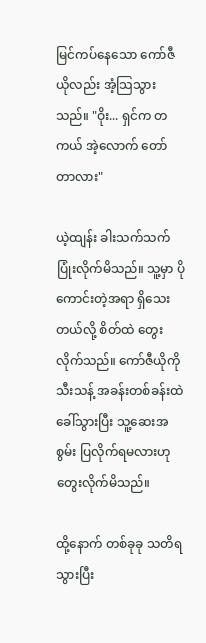မြင်ကပ်နေသော ကော်ဇီယိုလည်း အံ့သြသွားသည်။ "ဝိုး... ရှင်က တကယ် အဲ့လောက် တော်တာလား"

ယဲ့ထျန်း ခါးသက်သက် ပြုံးလိုက်မိသည်။ သူ့မှာ ပိုကောင်းတဲ့အရာ ရှိသေးတယ်လို့ စိတ်ထဲ တွေးလိုက်သည်။ ကော်ဇီယိုကို သီးသန့် အခန်းတစ်ခန်းထဲ ခေါ်သွားပြီး သူ့ဆေးအစွမ်း ပြလိုက်ရမလားဟု တွေးလိုက်မိသည်။

ထို့နောက် တစ်ခုခု သတိရသွားပြီး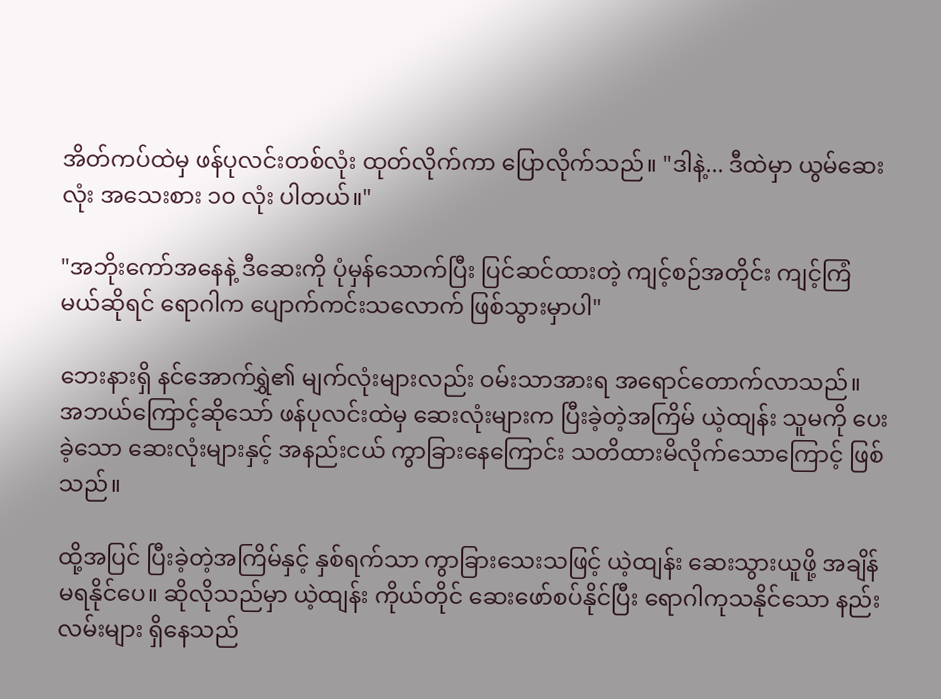အိတ်ကပ်ထဲမှ ဖန်ပုလင်းတစ်လုံး ထုတ်လိုက်ကာ ပြောလိုက်သည်။ "ဒါနဲ့... ဒီထဲမှာ ယွမ်ဆေးလုံး အသေးစား ၁၀ လုံး ပါတယ်။"

"အဘိုးကော်အနေနဲ့ ဒီဆေးကို ပုံမှန်သောက်ပြီး ပြင်ဆင်ထားတဲ့ ကျင့်စဉ်အတိုင်း ကျင့်ကြံမယ်ဆိုရင် ရောဂါက ပျောက်ကင်းသလောက် ဖြစ်သွားမှာပါ"

ဘေးနားရှိ နင်အောက်ရွှဲ၏ မျက်လုံးများလည်း ဝမ်းသာအားရ အရောင်တောက်လာသည်။ အဘယ်ကြောင့်ဆိုသော် ဖန်ပုလင်းထဲမှ ဆေးလုံးများက ပြီးခဲ့တဲ့အကြိမ် ယဲ့ထျန်း သူမကို ပေးခဲ့သော ဆေးလုံးများနှင့် အနည်းငယ် ကွာခြားနေကြောင်း သတိထားမိလိုက်သောကြောင့် ဖြစ်သည်။

ထို့အပြင် ပြီးခဲ့တဲ့အကြိမ်နှင့် နှစ်ရက်သာ ကွာခြားသေးသဖြင့် ယဲ့ထျန်း ဆေးသွားယူဖို့ အချိန်မရနိုင်ပေ။ ဆိုလိုသည်မှာ ယဲ့ထျန်း ကိုယ်တိုင် ဆေးဖော်စပ်နိုင်ပြီး ရောဂါကုသနိုင်သော နည်းလမ်းများ ရှိနေသည်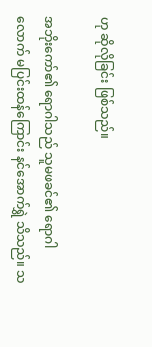ဟု ဆိုလိုခြင်း ဖြစ်သည်။

အဘိုးကော်၏ ရောဂါသည် သူမဖခင်၏ ရောဂါလောက် မပြင်းထန်ကြောင်း နင်အောက်ရွှဲ သိသည်။ သ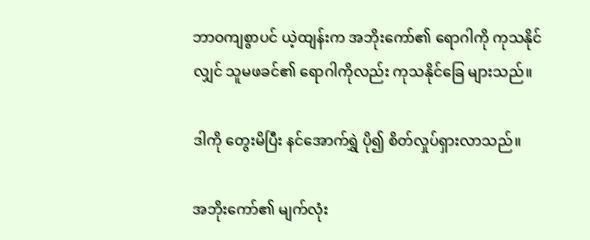ဘာဝကျစွာပင် ယဲ့ထျန်းက အဘိုးကော်၏ ရောဂါကို ကုသနိုင်လျှင် သူမဖခင်၏ ရောဂါကိုလည်း ကုသနိုင်ခြေ များသည်။

ဒါကို တွေးမိပြီး နင်အောက်ရွှဲ ပို၍ စိတ်လှုပ်ရှားလာသည်။

အဘိုးကော်၏ မျက်လုံး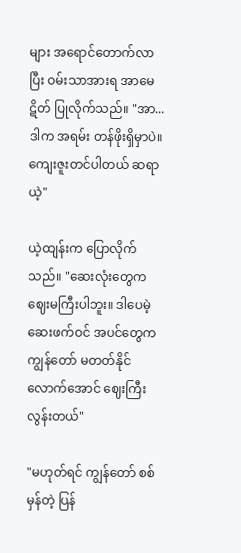များ အရောင်တောက်လာပြီး ဝမ်းသာအားရ အာမေဋိတ် ပြုလိုက်သည်။ "အာ... ဒါက အရမ်း တန်ဖိုးရှိမှာပဲ။ ကျေးဇူးတင်ပါတယ် ဆရာယဲ့"

ယဲ့ထျန်းက ပြောလိုက်သည်။ "ဆေးလုံးတွေက ဈေးမကြီးပါဘူး။ ဒါပေမဲ့ ဆေးဖက်ဝင် အပင်တွေက ကျွန်တော် မတတ်နိုင်လောက်အောင် ဈေးကြီးလွန်းတယ်"

"မဟုတ်ရင် ကျွန်တော် စစ်မှန်တဲ့ ပြန်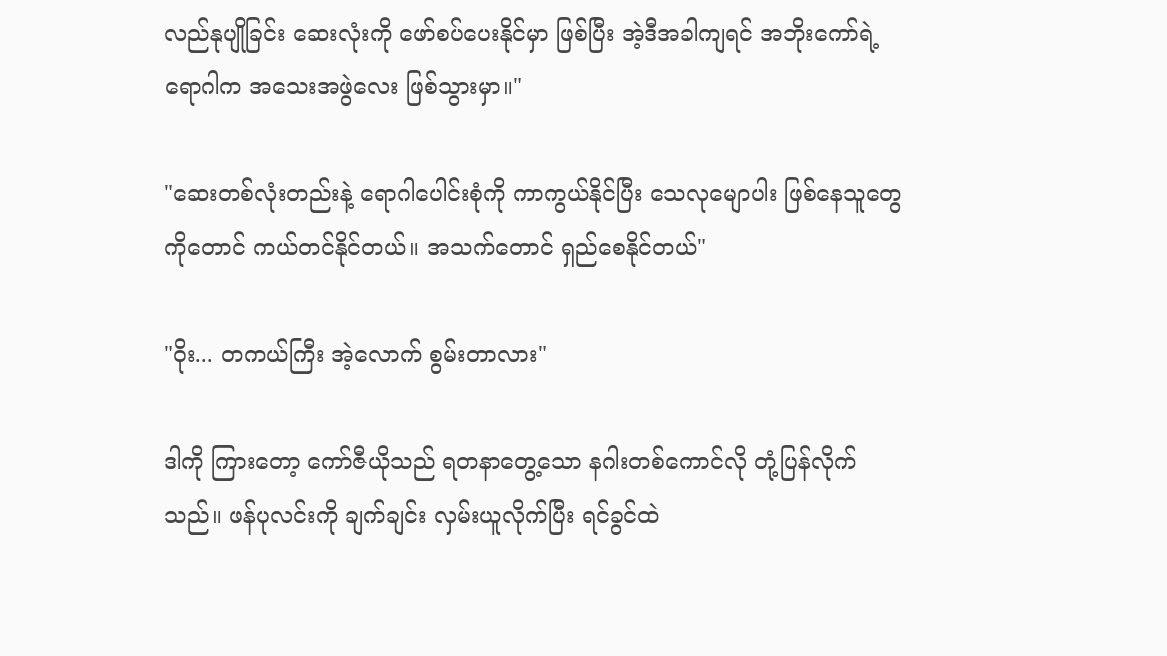လည်နုပျိုခြင်း ဆေးလုံးကို ဖော်စပ်ပေးနိုင်မှာ ဖြစ်ပြီး အဲ့ဒီအခါကျရင် အဘိုးကော်ရဲ့ ရောဂါက အသေးအဖွဲလေး ဖြစ်သွားမှာ။"

"ဆေးတစ်လုံးတည်းနဲ့ ရောဂါပေါင်းစုံကို ကာကွယ်နိုင်ပြီး သေလုမျောပါး ဖြစ်နေသူတွေကိုတောင် ကယ်တင်နိုင်တယ်။ အသက်တောင် ရှည်စေနိုင်တယ်"

"ဝိုး... တကယ်ကြီး အဲ့လောက် စွမ်းတာလား"

ဒါကို ကြားတော့ ကော်ဇီယိုသည် ရတနာတွေ့သော နဂါးတစ်ကောင်လို တုံ့ပြန်လိုက်သည်။ ဖန်ပုလင်းကို ချက်ချင်း လှမ်းယူလိုက်ပြီး ရင်ခွင်ထဲ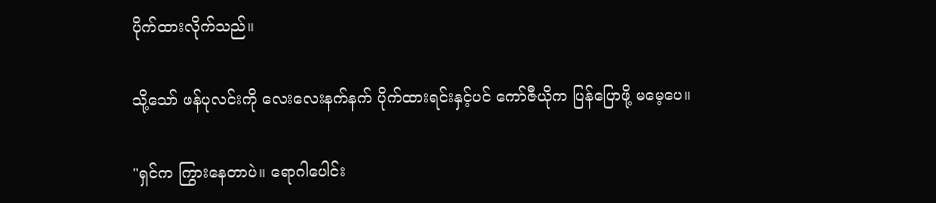ပိုက်ထားလိုက်သည်။

သို့သော် ဖန်ပုလင်းကို လေးလေးနက်နက် ပိုက်ထားရင်းနှင့်ပင် ကော်ဇီယိုက ပြန်ပြောဖို့ မမေ့ပေ။

"ရှင်က ကြွားနေတာပဲ။ ရောဂါပေါင်း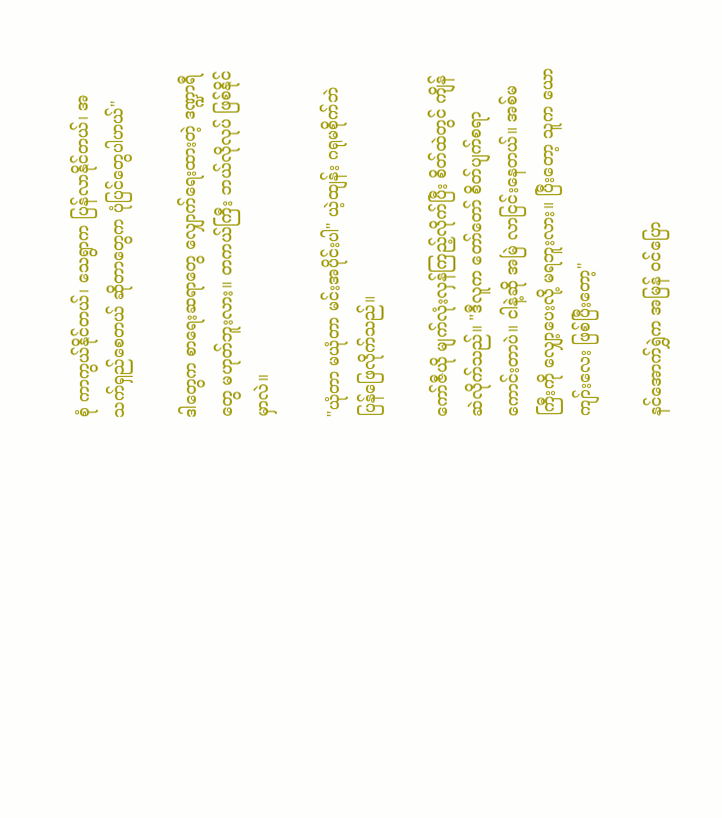စုံ ကာကွယ်နိုင်တယ်၊ သေရွာက ပြန်လာနိုင်တယ်၊ အသက်ရှည်စေတယ် ဆိုတာတွေက ပုံပြင်တွေပါဟယ်"

ဒါတွေက စာရေးဆရာတွေ လျှောက်ရေးထားတဲ့ ဒဏ္ဍာရီတွေ မဟုတ်ဘူးလား။ တကယ်ကြီး ဘယ်လိုလုပ် ဖြစ်နိုင်မှာလဲ။

"ယုံတာ မယုံတာ မင်းအပိုင်းပါ" ယဲ့ထျန်း ဂရုမစိုက်ဘဲ ပြန်ဖြေလိုက်သည်။

ကော်ဇီယို မျက်လုံးလှန်ကြည့်လိုက်ပြီး စိတ်ထဲတွင် ကျိန်ဆဲလိုက်သည်။ "ဒီလူက တော်တော် စိတ်ပျက်စရာ ကောင်းတာပဲ။ ငါနဲ့ဆို အမြဲ လာငြင်းနေတယ်။ အစ်မကြီးကို လျှော့ပေးလို့ မရဘူးလား။ ပြီးတော့ သူက ယောကျာ်းလေး ဖြစ်ပြီးတော့"

နင်အောက်ရွှဲက အမြန် ဝင်ပြော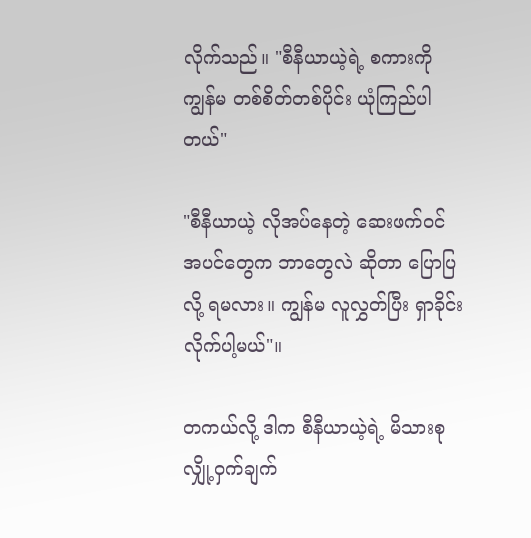လိုက်သည်။ "စီနီယာယဲ့ရဲ့ စကားကို ကျွန်မ တစ်စိတ်တစ်ပိုင်း ယုံကြည်ပါတယ်"

"စီနီယာယဲ့ လိုအပ်နေတဲ့ ဆေးဖက်ဝင် အပင်တွေက ဘာတွေလဲ ဆိုတာ ပြောပြလို့ ရမလား။ ကျွန်မ လူလွှတ်ပြီး ရှာခိုင်းလိုက်ပါ့မယ်"။

တကယ်လို့ ဒါက စီနီယာယဲ့ရဲ့ မိသားစု လျှို့ဝှက်ချက်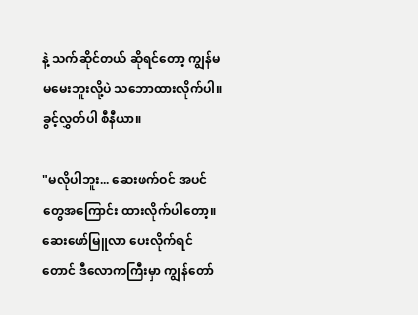နဲ့ သက်ဆိုင်တယ် ဆိုရင်တော့ ကျွန်မ မမေးဘူးလို့ပဲ သဘောထားလိုက်ပါ။ ခွင့်လွှတ်ပါ စီနီယာ။

"မလိုပါဘူး... ဆေးဖက်ဝင် အပင်တွေအကြောင်း ထားလိုက်ပါတော့။ ဆေးဖော်မြူလာ ပေးလိုက်ရင်တောင် ဒီလောကကြီးမှာ ကျွန်တော်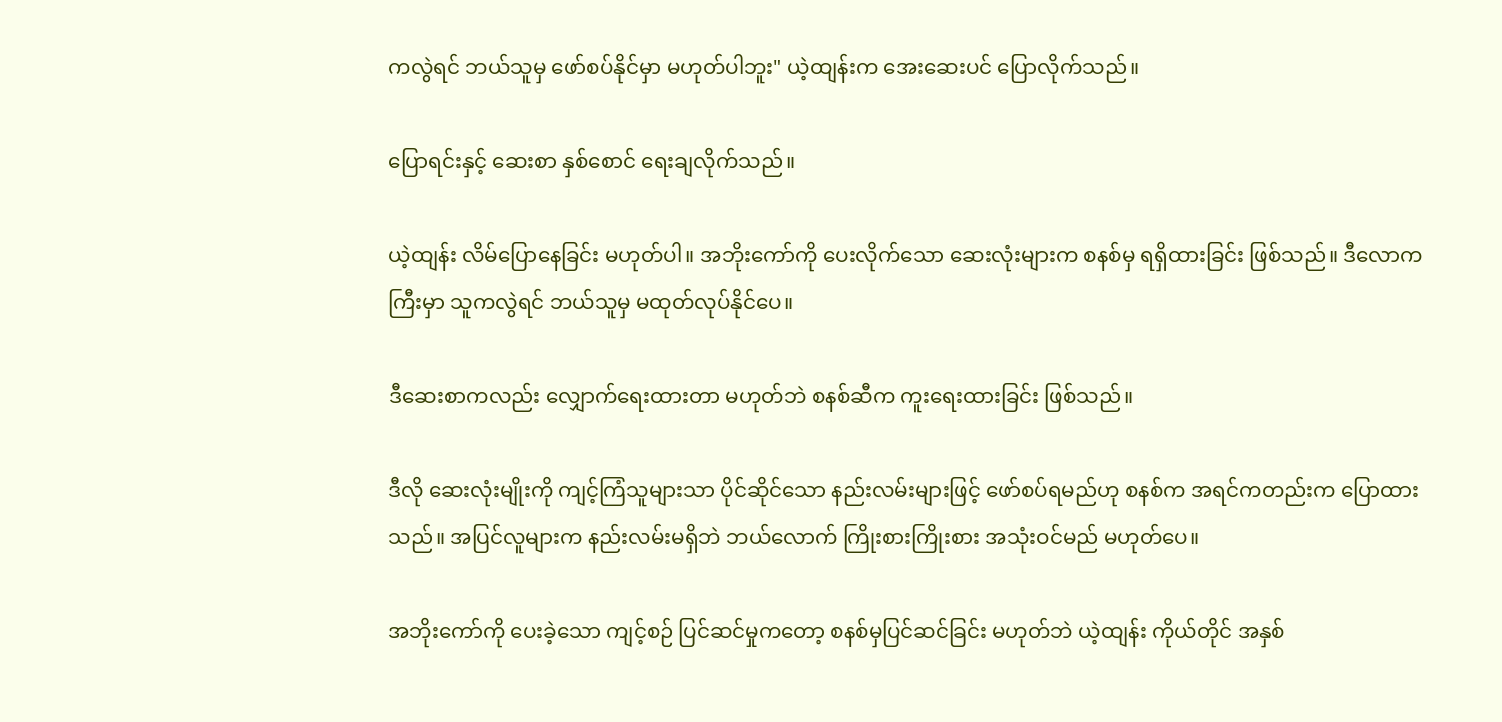ကလွဲရင် ဘယ်သူမှ ဖော်စပ်နိုင်မှာ မဟုတ်ပါဘူး" ယဲ့ထျန်းက အေးဆေးပင် ပြောလိုက်သည်။

ပြောရင်းနှင့် ဆေးစာ နှစ်စောင် ရေးချလိုက်သည်။

ယဲ့ထျန်း လိမ်ပြောနေခြင်း မဟုတ်ပါ။ အဘိုးကော်ကို ပေးလိုက်သော ဆေးလုံးများက စနစ်မှ ရရှိထားခြင်း ဖြစ်သည်။ ဒီလောကကြီးမှာ သူကလွဲရင် ဘယ်သူမှ မထုတ်လုပ်နိုင်ပေ။

ဒီဆေးစာကလည်း လျှောက်ရေးထားတာ မဟုတ်ဘဲ စနစ်ဆီက ကူးရေးထားခြင်း ဖြစ်သည်။

ဒီလို ဆေးလုံးမျိုးကို ကျင့်ကြံသူများသာ ပိုင်ဆိုင်သော နည်းလမ်းများဖြင့် ဖော်စပ်ရမည်ဟု စနစ်က အရင်ကတည်းက ပြောထားသည်။ အပြင်လူများက နည်းလမ်းမရှိဘဲ ဘယ်လောက် ကြိုးစားကြိုးစား အသုံးဝင်မည် မဟုတ်ပေ။

အဘိုးကော်ကို ပေးခဲ့သော ကျင့်စဉ် ပြင်ဆင်မှုကတော့ စနစ်မှပြင်ဆင်ခြင်း မဟုတ်ဘဲ ယဲ့ထျန်း ကိုယ်တိုင် အနှစ်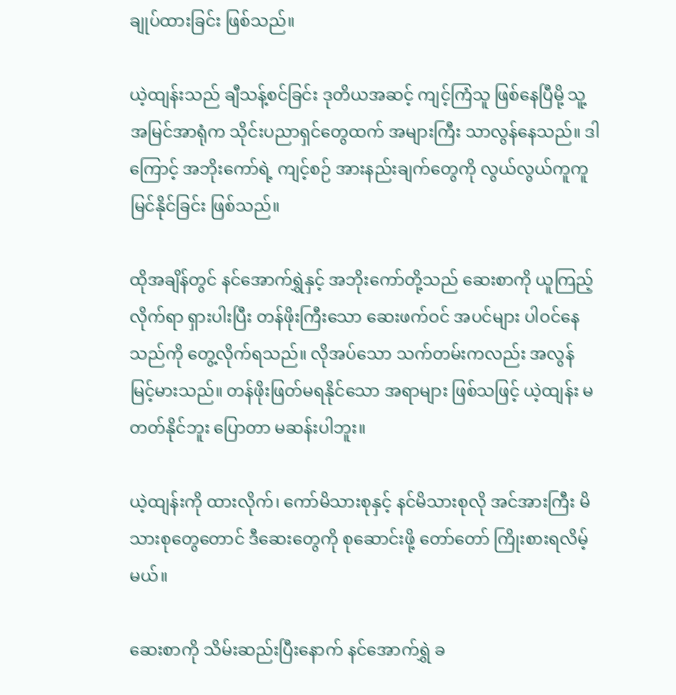ချုပ်ထားခြင်း ဖြစ်သည်။

ယဲ့ထျန်းသည် ချီသန့်စင်ခြင်း ဒုတိယအဆင့် ကျင့်ကြံသူ ဖြစ်နေပြီမို့ သူ့အမြင်အာရုံက သိုင်းပညာရှင်တွေထက် အများကြီး သာလွန်နေသည်။ ဒါကြောင့် အဘိုးကော်ရဲ့ ကျင့်စဉ် အားနည်းချက်တွေကို လွယ်လွယ်ကူကူ မြင်နိုင်ခြင်း ဖြစ်သည်။

ထိုအချိန်တွင် နင်အောက်ရွှဲနှင့် အဘိုးကော်တို့သည် ဆေးစာကို ယူကြည့်လိုက်ရာ ရှားပါးပြီး တန်ဖိုးကြီးသော ဆေးဖက်ဝင် အပင်များ ပါဝင်နေသည်ကို တွေ့လိုက်ရသည်။ လိုအပ်သော သက်တမ်းကလည်း အလွန် မြင့်မားသည်။ တန်ဖိုးဖြတ်မရနိုင်သော အရာများ ဖြစ်သဖြင့် ယဲ့ထျန်း မတတ်နိုင်ဘူး ပြောတာ မဆန်းပါဘူး။

ယဲ့ထျန်းကို ထားလိုက်၊ ကော်မိသားစုနှင့် နင်မိသားစုလို အင်အားကြီး မိသားစုတွေတောင် ဒီဆေးတွေကို စုဆောင်းဖို့ တော်တော် ကြိုးစားရလိမ့်မယ်။

ဆေးစာကို သိမ်းဆည်းပြီးနောက် နင်အောက်ရွှဲ ခ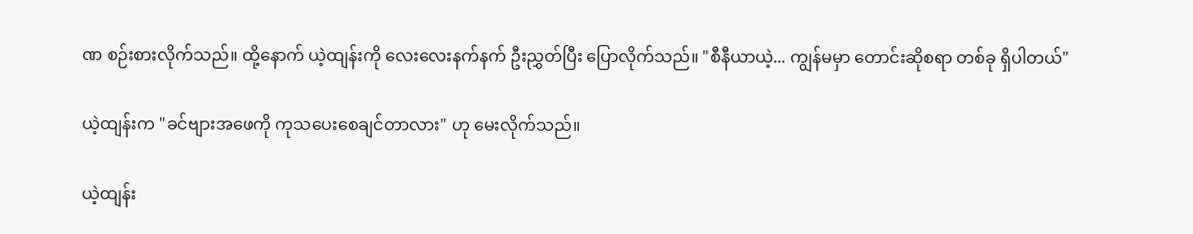ဏ စဉ်းစားလိုက်သည်။ ထို့နောက် ယဲ့ထျန်းကို လေးလေးနက်နက် ဦးညွှတ်ပြီး ပြောလိုက်သည်။ "စီနီယာယဲ့... ကျွန်မမှာ တောင်းဆိုစရာ တစ်ခု ရှိပါတယ်"

ယဲ့ထျန်းက "ခင်ဗျားအဖေကို ကုသပေးစေချင်တာလား" ဟု မေးလိုက်သည်။

ယဲ့ထျန်း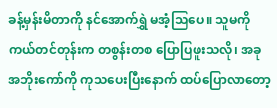ခန့်မှန်းမိတာကို နင်အောက်ရွှဲ မအံ့သြပေ။ သူမကို ကယ်တင်တုန်းက တစွန်းတစ ပြောပြဖူးသလို၊ အခု အဘိုးကော်ကို ကုသပေးပြီးနောက် ထပ်ပြောလာတော့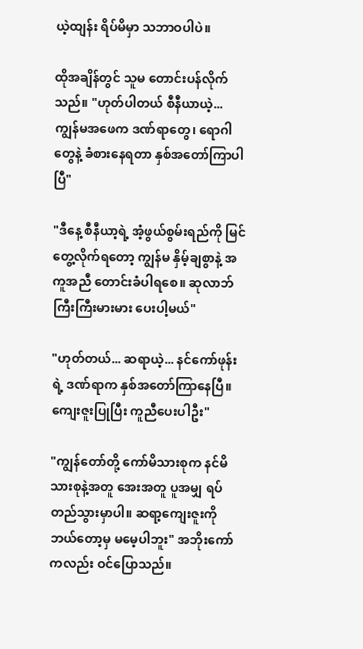ယဲ့ထျန်း ရိပ်မိမှာ သဘာဝပါပဲ။

ထိုအချိန်တွင် သူမ တောင်းပန်လိုက်သည်။ "ဟုတ်ပါတယ် စီနီယာယဲ့... ကျွန်မအဖေက ဒဏ်ရာတွေ၊ ရောဂါတွေနဲ့ ခံစားနေရတာ နှစ်အတော်ကြာပါပြီ"

"ဒီနေ့ စီနီယာ့ရဲ့ အံ့ဖွယ်စွမ်းရည်ကို မြင်တွေ့လိုက်ရတော့ ကျွန်မ နှိမ့်ချစွာနဲ့ အကူအညီ တောင်းခံပါရစေ။ ဆုလာဘ် ကြီးကြီးမားမား ပေးပါ့မယ်"

"ဟုတ်တယ်... ဆရာယဲ့... နင်ကော်ဖုန်းရဲ့ ဒဏ်ရာက နှစ်အတော်ကြာနေပြီ။ ကျေးဇူးပြုပြီး ကူညီပေးပါဦး"

"ကျွန်တော်တို့ ကော်မိသားစုက နင်မိသားစုနဲ့အတူ အေးအတူ ပူအမျှ ရပ်တည်သွားမှာပါ။ ဆရာ့ကျေးဇူးကို ဘယ်တော့မှ မမေ့ပါဘူး" အဘိုးကော်ကလည်း ဝင်ပြောသည်။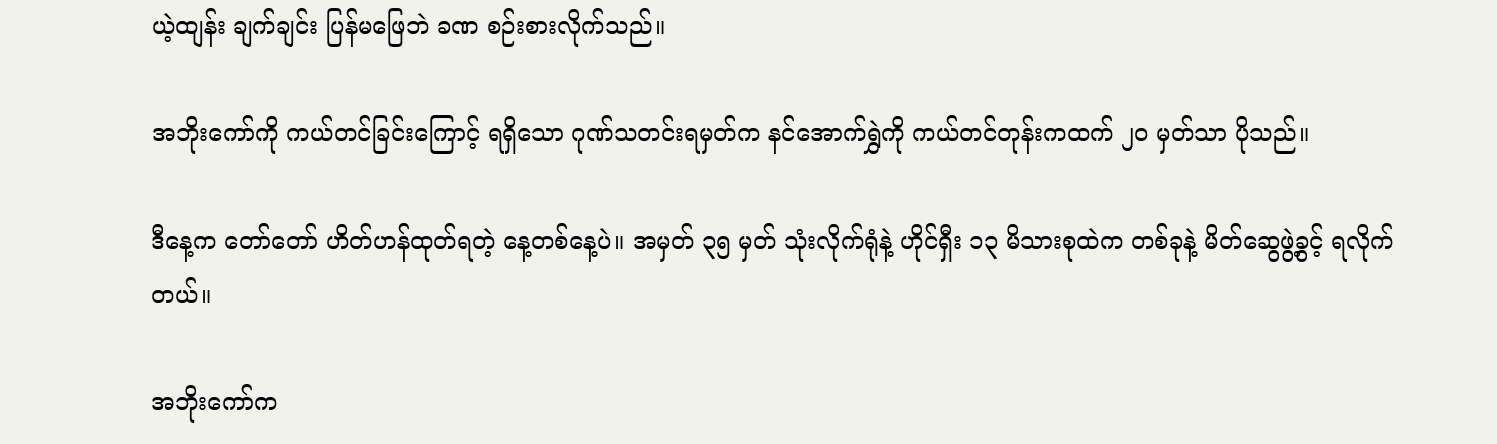ယဲ့ထျန်း ချက်ချင်း ပြန်မဖြေဘဲ ခဏ စဉ်းစားလိုက်သည်။

အဘိုးကော်ကို ကယ်တင်ခြင်းကြောင့် ရရှိသော ဂုဏ်သတင်းရမှတ်က နင်အောက်ရွှဲကို ကယ်တင်တုန်းကထက် ၂၀ မှတ်သာ ပိုသည်။

ဒီနေ့က တော်တော် ဟိတ်ဟန်ထုတ်ရတဲ့ နေ့တစ်နေ့ပဲ။ အမှတ် ၃၅ မှတ် သုံးလိုက်ရုံနဲ့ ဟိုင်ရှီး ၁၃ မိသားစုထဲက တစ်ခုနဲ့ မိတ်ဆွေဖွဲ့ခွင့် ရလိုက်တယ်။

အဘိုးကော်က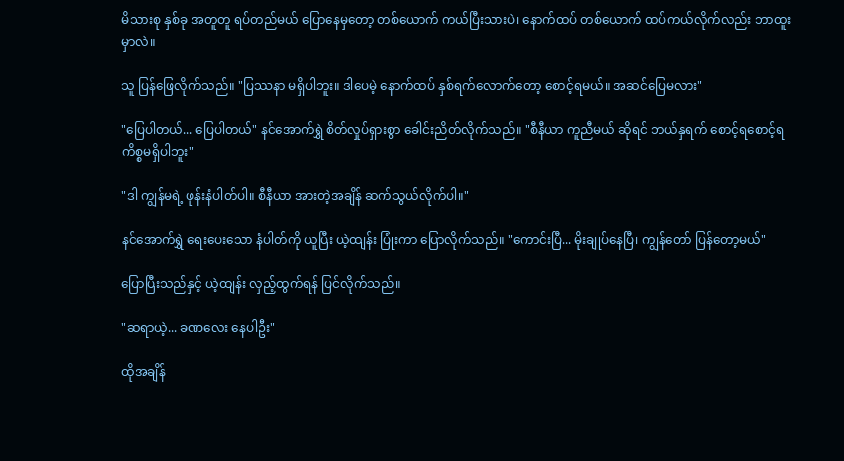မိသားစု နှစ်ခု အတူတူ ရပ်တည်မယ် ပြောနေမှတော့ တစ်ယောက် ကယ်ပြီးသားပဲ၊ နောက်ထပ် တစ်ယောက် ထပ်ကယ်လိုက်လည်း ဘာထူးမှာလဲ။

သူ ပြန်ဖြေလိုက်သည်။ "ပြဿနာ မရှိပါဘူး။ ဒါပေမဲ့ နောက်ထပ် နှစ်ရက်လောက်တော့ စောင့်ရမယ်။ အဆင်ပြေမလား"

"ပြေပါတယ်... ပြေပါတယ်" နင်အောက်ရွှဲ စိတ်လှုပ်ရှားစွာ ခေါင်းညိတ်လိုက်သည်။ "စီနီယာ ကူညီမယ် ဆိုရင် ဘယ်နှရက် စောင့်ရစောင့်ရ ကိစ္စမရှိပါဘူး"

"ဒါ ကျွန်မရဲ့ ဖုန်းနံပါတ်ပါ။ စီနီယာ အားတဲ့အချိန် ဆက်သွယ်လိုက်ပါ။"

နင်အောက်ရွှဲ ရေးပေးသော နံပါတ်ကို ယူပြီး ယဲ့ထျန်း ပြုံးကာ ပြောလိုက်သည်။ "ကောင်းပြီ... မိုးချုပ်နေပြီ၊ ကျွန်တော် ပြန်တော့မယ်"

ပြောပြီးသည်နှင့် ယဲ့ထျန်း လှည့်ထွက်ရန် ပြင်လိုက်သည်။

"ဆရာယဲ့... ခဏလေး နေပါဦး"

ထိုအချိန်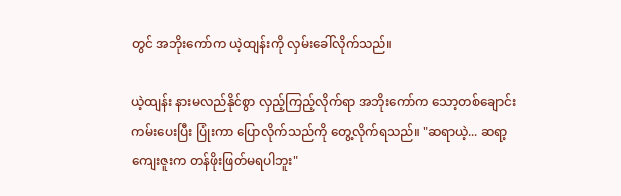တွင် အဘိုးကော်က ယဲ့ထျန်းကို လှမ်းခေါ်လိုက်သည်။

ယဲ့ထျန်း နားမလည်နိုင်စွာ လှည့်ကြည့်လိုက်ရာ အဘိုးကော်က သော့တစ်ချောင်း ကမ်းပေးပြီး ပြုံးကာ ပြောလိုက်သည်ကို တွေ့လိုက်ရသည်။ "ဆရာယဲ့... ဆရာ့ကျေးဇူးက တန်ဖိုးဖြတ်မရပါဘူး"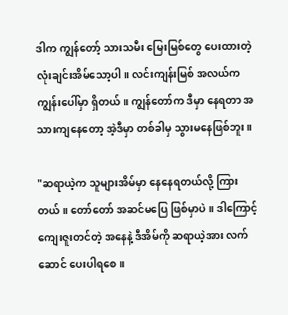ဒါက ကျွန်တော့် သားသမီး မြေးမြစ်တွေ ပေးထားတဲ့ လုံးချင်းအိမ်သော့ပါ။ လင်းကျန်းမြစ် အလယ်က ကျွန်းပေါ်မှာ ရှိတယ်။ ကျွန်တော်က ဒီမှာ နေရတာ အသားကျနေတော့ အဲ့ဒီမှာ တစ်ခါမှ သွားမနေဖြစ်ဘူး။

"ဆရာယဲ့က သူများအိမ်မှာ နေနေရတယ်လို့ ကြားတယ်။ တော်တော် အဆင်မပြေ ဖြစ်မှာပဲ။ ဒါကြောင့် ကျေးဇူးတင်တဲ့ အနေနဲ့ ဒီအိမ်ကို ဆရာယဲ့အား လက်ဆောင် ပေးပါရစေ။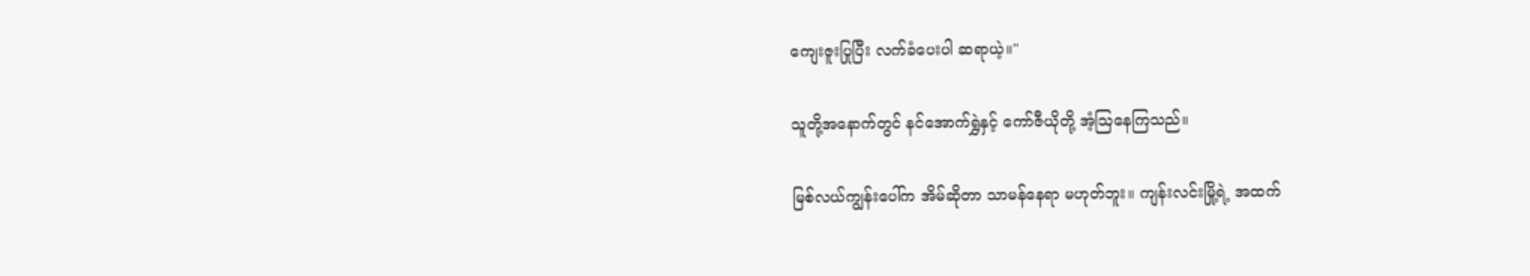ကျေးဇူးပြုပြီး လက်ခံပေးပါ ဆရာယဲ့။"

သူတို့အနောက်တွင် နင်အောက်ရွှဲနှင့် ကော်ဇီယိုတို့ အံ့သြနေကြသည်။

မြစ်လယ်ကျွန်းပေါ်က အိမ်ဆိုတာ သာမန်နေရာ မဟုတ်ဘူး။ ကျန်းလင်းမြို့ရဲ့ အထက်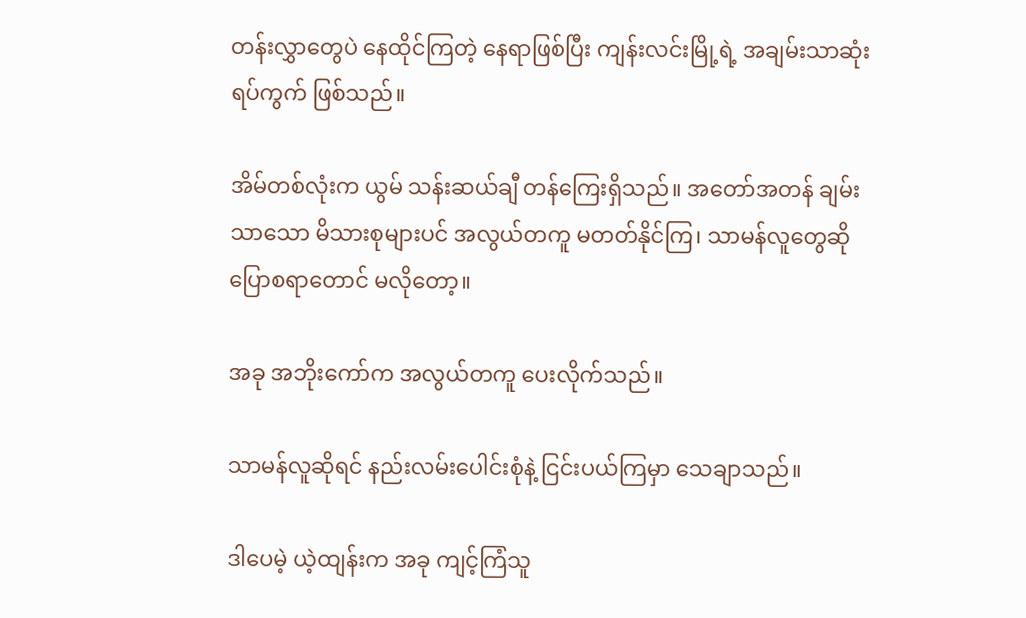တန်းလွှာတွေပဲ နေထိုင်ကြတဲ့ နေရာဖြစ်ပြီး ကျန်းလင်းမြို့ရဲ့ အချမ်းသာဆုံး ရပ်ကွက် ဖြစ်သည်။

အိမ်တစ်လုံးက ယွမ် သန်းဆယ်ချီ တန်ကြေးရှိသည်။ အတော်အတန် ချမ်းသာသော မိသားစုများပင် အလွယ်တကူ မတတ်နိုင်ကြ၊ သာမန်လူတွေဆို ပြောစရာတောင် မလိုတော့။

အခု အဘိုးကော်က အလွယ်တကူ ပေးလိုက်သည်။

သာမန်လူဆိုရင် နည်းလမ်းပေါင်းစုံနဲ့ ငြင်းပယ်ကြမှာ သေချာသည်။

ဒါပေမဲ့ ယဲ့ထျန်းက အခု ကျင့်ကြံသူ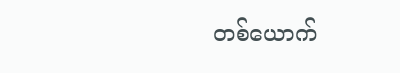တစ်ယောက်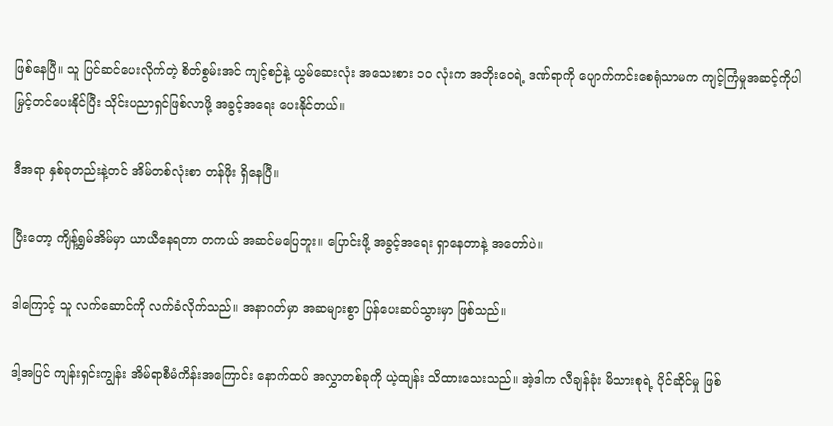ဖြစ်နေပြီ။ သူ ပြင်ဆင်ပေးလိုက်တဲ့ စိတ်စွမ်းအင် ကျင့်စဉ်နဲ့ ယွမ်ဆေးလုံး အသေးစား ၁၀ လုံးက အဘိုးဝေရဲ့ ဒဏ်ရာကို ပျောက်ကင်းစေရုံသာမက ကျင့်ကြံမှုအဆင့်ကိုပါ မြှင့်တင်ပေးနိုင်ပြီး သိုင်းပညာရှင်ဖြစ်လာဖို့ အခွင့်အရေး ပေးနိုင်တယ်။

ဒီအရာ နှစ်ခုတည်းနဲ့တင် အိမ်တစ်လုံးစာ တန်ဖိုး ရှိနေပြီ။

ပြီးတော့ ကျိန့်ရွှမ်အိမ်မှာ ယာယီနေရတာ တကယ် အဆင်မပြေဘူး။ ပြောင်းဖို့ အခွင့်အရေး ရှာနေတာနဲ့ အတော်ပဲ။

ဒါကြောင့် သူ လက်ဆောင်ကို လက်ခံလိုက်သည်။ အနာဂတ်မှာ အဆများစွာ ပြန်ပေးဆပ်သွားမှာ ဖြစ်သည်။

ဒါ့အပြင် ကျန်းရှင်းကျွန်း အိမ်ရာစီမံကိန်းအကြောင်း နောက်ထပ် အလွှာတစ်ခုကို ယဲ့ထျန်း သိထားသေးသည်။ အဲ့ဒါက လီချန်ခုံး မိသားစုရဲ့ ပိုင်ဆိုင်မှု ဖြစ်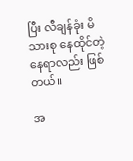ပြီး လီချန်ခုံး မိသားစု နေထိုင်တဲ့ နေရာလည်း ဖြစ်တယ်။

အ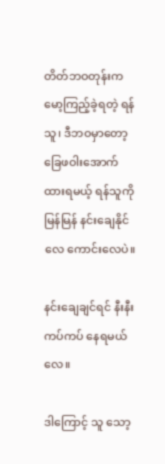တိတ်ဘဝတုန်းက မော့ကြည့်ခဲ့ရတဲ့ ရန်သူ၊ ဒီဘဝမှာတော့ ခြေဖဝါးအောက် ထားရမယ့် ရန်သူကို မြန်မြန် နင်းချေနိုင်လေ ကောင်းလေပဲ။

နင်းချေချင်ရင် နီးနီးကပ်ကပ် နေရမယ်လေ။

ဒါကြောင့် သူ သော့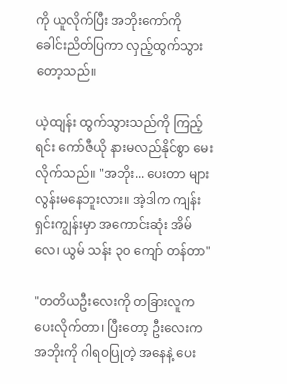ကို ယူလိုက်ပြီး အဘိုးကော်ကို ခေါင်းညိတ်ပြကာ လှည့်ထွက်သွားတော့သည်။

ယဲ့ထျန်း ထွက်သွားသည်ကို ကြည့်ရင်း ကော်ဇီယို နားမလည်နိုင်စွာ မေးလိုက်သည်။ "အဘိုး... ပေးတာ များလွန်းမနေဘူးလား။ အဲ့ဒါက ကျန်းရှင်းကျွန်းမှာ အကောင်းဆုံး အိမ်လေ၊ ယွမ် သန်း ၃၀ ကျော် တန်တာ"

"တတိယဦးလေးကို တခြားလူက ပေးလိုက်တာ၊ ပြီးတော့ ဦးလေးက အဘိုးကို ဂါရဝပြုတဲ့ အနေနဲ့ ပေး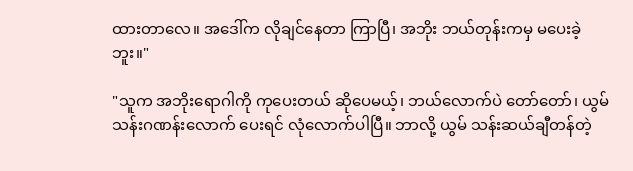ထားတာလေ။ အဒေါ်က လိုချင်နေတာ ကြာပြီ၊ အဘိုး ဘယ်တုန်းကမှ မပေးခဲ့ဘူး။"

"သူက အဘိုးရောဂါကို ကုပေးတယ် ဆိုပေမယ့်၊ ဘယ်လောက်ပဲ တော်တော်၊ ယွမ် သန်းဂဏန်းလောက် ပေးရင် လုံလောက်ပါပြီ။ ဘာလို့ ယွမ် သန်းဆယ်ချီတန်တဲ့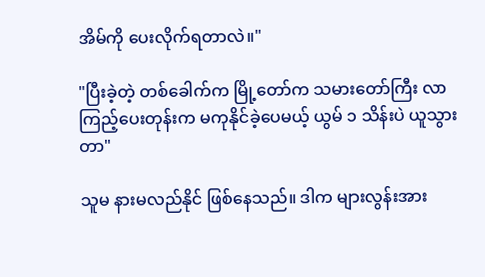အိမ်ကို ပေးလိုက်ရတာလဲ။"

"ပြီးခဲ့တဲ့ တစ်ခေါက်က မြို့တော်က သမားတော်ကြီး လာကြည့်ပေးတုန်းက မကုနိုင်ခဲ့ပေမယ့် ယွမ် ၁ သိန်းပဲ ယူသွားတာ"

သူမ နားမလည်နိုင် ဖြစ်နေသည်။ ဒါက များလွန်းအား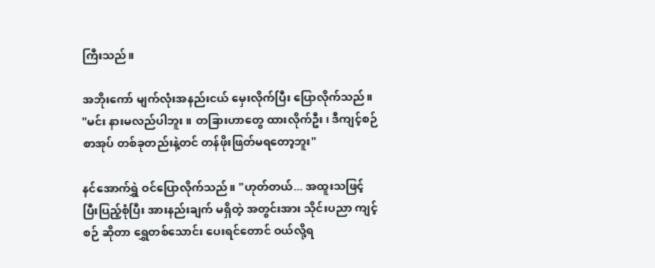ကြီးသည်။

အဘိုးကော် မျက်လုံးအနည်းငယ် မှေးလိုက်ပြီး ပြောလိုက်သည်။ "မင်း နားမလည်ပါဘူး။ တခြားဟာတွေ ထားလိုက်ဦး၊ ဒီကျင့်စဉ် စာအုပ် တစ်ခုတည်းနဲ့တင် တန်ဖိုးဖြတ်မရတော့ဘူး"

နင်အောက်ရွှဲ ဝင်ပြောလိုက်သည်။ "ဟုတ်တယ်... အထူးသဖြင့် ပြီးပြည့်စုံပြီး အားနည်းချက် မရှိတဲ့ အတွင်းအား သိုင်းပညာ ကျင့်စဉ် ဆိုတာ ရွှေတစ်သောင်း ပေးရင်တောင် ဝယ်လို့ရ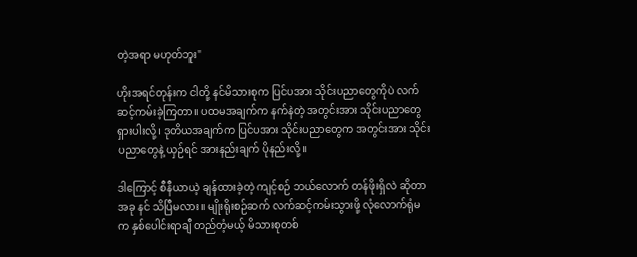တဲ့အရာ မဟုတ်ဘူး"

ဟိုးအရင်တုန်းက ငါတို့ နင်မိသားစုက ပြင်ပအား သိုင်းပညာတွေကိုပဲ လက်ဆင့်ကမ်းခဲ့ကြတာ။ ပထမအချက်က နက်နဲတဲ့ အတွင်းအား သိုင်းပညာတွေ ရှားပါးလို့၊ ဒုတိယအချက်က ပြင်ပအား သိုင်းပညာတွေက အတွင်းအား သိုင်းပညာတွေနဲ့ ယှဉ်ရင် အားနည်းချက် ပိုနည်းလို့။

ဒါကြောင့် စီနီယာယဲ့ ချန်ထားခဲ့တဲ့ ကျင့်စဉ် ဘယ်လောက် တန်ဖိုးရှိလဲ ဆိုတာ အခု နင် သိပြီမလား။ မျိုးရိုးစဉ်ဆက် လက်ဆင့်ကမ်းသွားဖို့ လုံလောက်ရုံမက နှစ်ပေါင်းရာချီ တည်တံ့မယ့် မိသားစုတစ်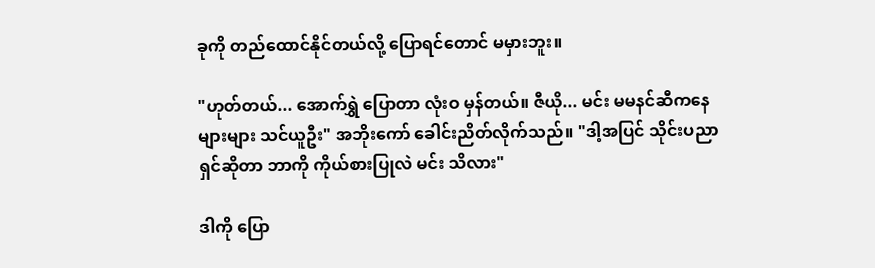ခုကို တည်ထောင်နိုင်တယ်လို့ ပြောရင်တောင် မမှားဘူး။

"ဟုတ်တယ်... အောက်ရွှဲ ပြောတာ လုံးဝ မှန်တယ်။ ဇီယို... မင်း မမနင်ဆီကနေ များများ သင်ယူဦး" အဘိုးကော် ခေါင်းညိတ်လိုက်သည်။ "ဒါ့အပြင် သိုင်းပညာရှင်ဆိုတာ ဘာကို ကိုယ်စားပြုလဲ မင်း သိလား"

ဒါကို ပြော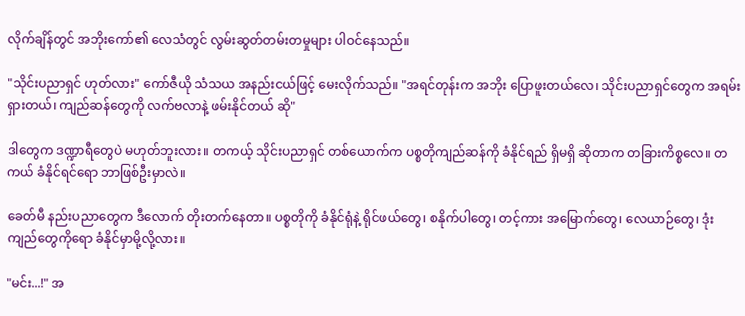လိုက်ချိန်တွင် အဘိုးကော်၏ လေသံတွင် လွမ်းဆွတ်တမ်းတမှုများ ပါဝင်နေသည်။

"သိုင်းပညာရှင် ဟုတ်လား" ကော်ဇီယို သံသယ အနည်းငယ်ဖြင့် မေးလိုက်သည်။ "အရင်တုန်းက အဘိုး ပြောဖူးတယ်လေ၊ သိုင်းပညာရှင်တွေက အရမ်း ရှားတယ်၊ ကျည်ဆန်တွေကို လက်ဗလာနဲ့ ဖမ်းနိုင်တယ် ဆို"

ဒါတွေက ဒဏ္ဍာရီတွေပဲ မဟုတ်ဘူးလား။ တကယ့် သိုင်းပညာရှင် တစ်ယောက်က ပစ္စတိုကျည်ဆန်ကို ခံနိုင်ရည် ရှိမရှိ ဆိုတာက တခြားကိစ္စလေ။ တကယ် ခံနိုင်ရင်ရော ဘာဖြစ်ဦးမှာလဲ။

ခေတ်မီ နည်းပညာတွေက ဒီလောက် တိုးတက်နေတာ။ ပစ္စတိုကို ခံနိုင်ရုံနဲ့ ရိုင်ဖယ်တွေ၊ စနိုက်ပါတွေ၊ တင့်ကား အမြောက်တွေ၊ လေယာဉ်တွေ၊ ဒုံးကျည်တွေကိုရော ခံနိုင်မှာမို့လို့လား။

"မင်း...!" အ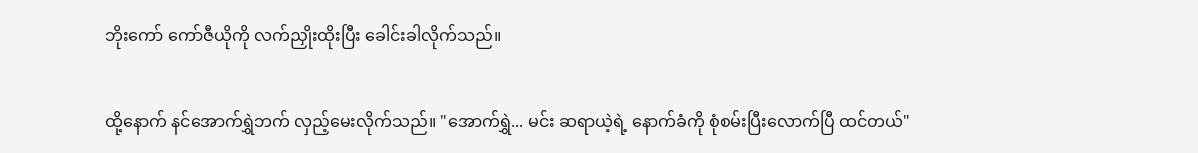ဘိုးကော် ကော်ဇီယိုကို လက်ညှိုးထိုးပြီး ခေါင်းခါလိုက်သည်။

ထို့နောက် နင်အောက်ရွှဲဘက် လှည့်မေးလိုက်သည်။ "အောက်ရွှဲ... မင်း ဆရာယဲ့ရဲ့ နောက်ခံကို စုံစမ်းပြီးလောက်ပြီ ထင်တယ်"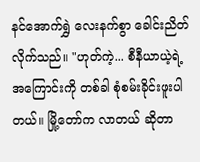နင်အောက်ရွှဲ လေးနက်စွာ ခေါင်းညိတ်လိုက်သည်။ "ဟုတ်ကဲ့... စီနီယာယဲ့ရဲ့ အကြောင်းကို တစ်ခါ စုံစမ်းခိုင်းဖူးပါတယ်။ မြို့တော်က လာတယ် ဆိုတာ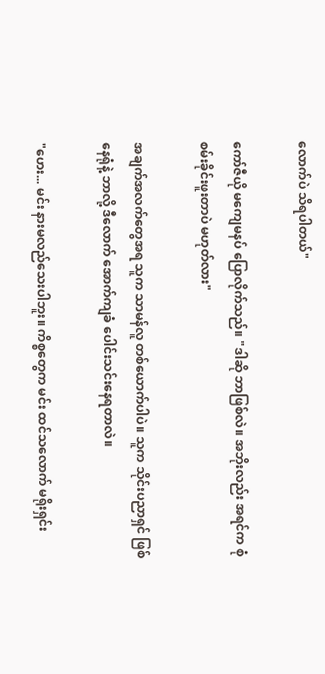လောက်ပဲ သိရပါတယ်"

ကော်ဇီယို မကျေမနပ် ပြောလိုက်သည်။ "ဒါဆို ဘာဖြစ်လဲ။ အဘိုးလည်း အရင်က စုံစမ်းခိုင်းဖူးတာပဲ မဟုတ်လား"

အချက်အလက်တွေအရ သူက သာမန်လူ တစ်ယောက်ပါပဲ။ သူက သိုင်းပညာရှင် ဖြစ်နေရုံနဲ့ ဘာလို့ ဒီလောက် အောက်ကျခံ ပေါင်းသင်းနေရတာလဲ။

"ဟေး... မင်း နားမလည်သေးပါဘူး။ ကိစ္စတွေက မင်း ထင်သလောက် မရိုးရှင်း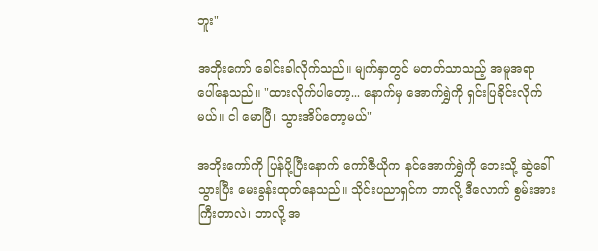ဘူး"

အဘိုးကော် ခေါင်းခါလိုက်သည်။ မျက်နှာတွင် မတတ်သာသည့် အမူအရာ ပေါ်နေသည်။ "ထားလိုက်ပါတော့... နောက်မှ အောက်ရွှဲကို ရှင်းပြခိုင်းလိုက်မယ်။ ငါ မောပြီ၊ သွားအိပ်တော့မယ်"

အဘိုးကော်ကို ပြန်ပို့ပြီးနောက် ကော်ဇီယိုက နင်အောက်ရွှဲကို ဘေးသို့ ဆွဲခေါ်သွားပြီး မေးခွန်းထုတ်နေသည်။ သိုင်းပညာရှင်က ဘာလို့ ဒီလောက် စွမ်းအားကြီးတာလဲ၊ ဘာလို့ အ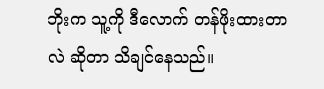ဘိုးက သူ့ကို ဒီလောက် တန်ဖိုးထားတာလဲ ဆိုတာ သိချင်နေသည်။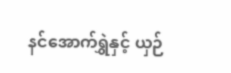နင်အောက်ရွှဲနှင့် ယှဉ်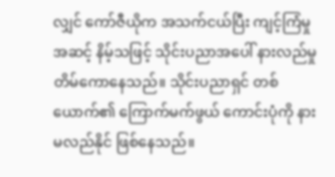လျှင် ကော်ဇီယိုက အသက်ငယ်ပြီး ကျင့်ကြံမှုအဆင့် နိမ့်သဖြင့် သိုင်းပညာအပေါ် နားလည်မှု တိမ်ကောနေသည်။ သိုင်းပညာရှင် တစ်ယောက်၏ ကြောက်မက်ဖွယ် ကောင်းပုံကို နားမလည်နိုင် ဖြစ်နေသည်။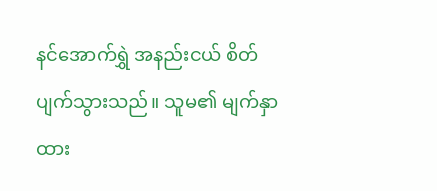နင်အောက်ရွှဲ အနည်းငယ် စိတ်ပျက်သွားသည်။ သူမ၏ မျက်နှာထား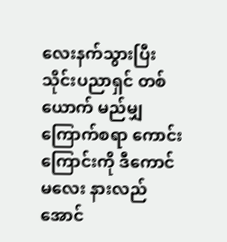လေးနက်သွားပြီး သိုင်းပညာရှင် တစ်ယောက် မည်မျှ ကြောက်စရာ ကောင်းကြောင်းကို ဒီကောင်မလေး နားလည်အောင်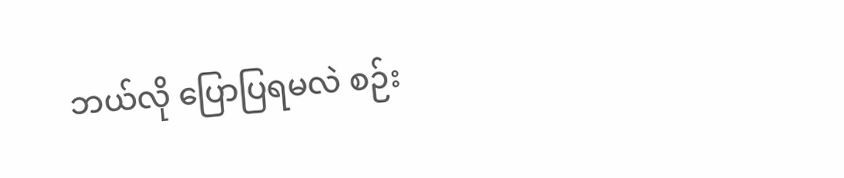ဘယ်လို ပြောပြရမလဲ စဉ်း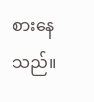စားနေသည်။